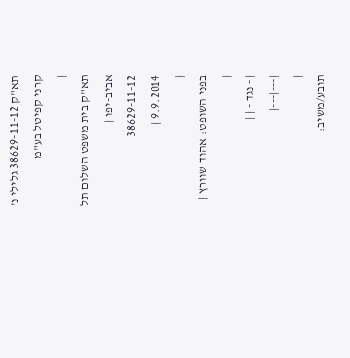תא"ק 38629-11-12 גלילי נ' קרני קפיטל בע"מ
|
תא"ק בית משפט השלום תל אביב-יפו |
38629-11-12
9.9.2014 |
|
בפני השופט: אהוד שוורץ |
|
| - נגד - | |
|---|---|
|
תובע/משיב: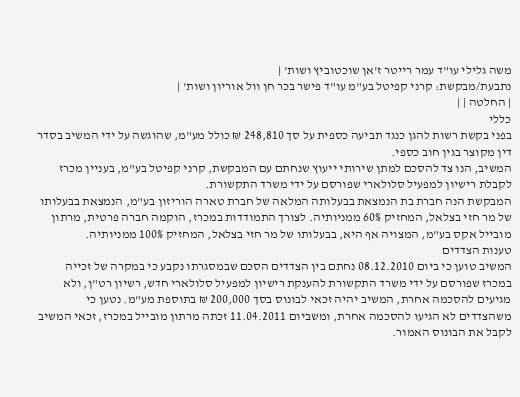משה גלילי עו"ד עמר רייטר ז'אן שוכטוביץ ושות' |
נתבעת/מבקשת: קרני קפיטל בע"מ עו"ד פישר בכר חן וול אוריון ושות' |
| החלטה | |
כללי
בפני בקשת רשות להגן כנגד תביעה כספית על סך 248,810 ₪ כולל מע"מ, שהוגשה על ידי המשיב בסדר דין מקוצר בגין חוב כספי.
המשיב, הנו צד להסכם למתן שירותי ייעוץ שנחתם עם המבקשת, קרני קפיטל בע"מ, בעניין מכרז לקבלת רישיון למפעיל סלולארי שפורסם על ידי משרד התקשורת.
המבקשת הנה חברת בת הנמצאת בבעלותה המלאה של חברת טארה הוריזון בע"מ, הנמצאת בבעלותו של מר חזי בצלאל, המחזיק 60% ממניותיה. לצורך התמודדות במכרז, הוקמה חברה פרטית, מרתון מובייל אקס בע"מ, המצויה אף היא, בבעלותו של מר חזי בצלאל, המחזיק 100% ממניותיה.
טענות הצדדים
המשיב טוען כי ביום 08.12.2010 נחתם בין הצדדים הסכם שבמסגרתו נקבע כי במקרה של זכייה במכרז שפורסם על ידי משרד התקשורת להענקת רישיון למפעיל סלולארי חדש, רשיון רט"ן, ולא מגיעים להסכמה אחרת, המשיב יהיה זכאי לבונוס בסך 200,000 ₪ בתוספת מע"מ. נטען כי משהצדדים לא הגיעו להסכמה אחרת, ומשביום 11.04.2011 זכתה מרתון מובייל במכרז, זכאי המשיב לקבל את הבונוס האמור.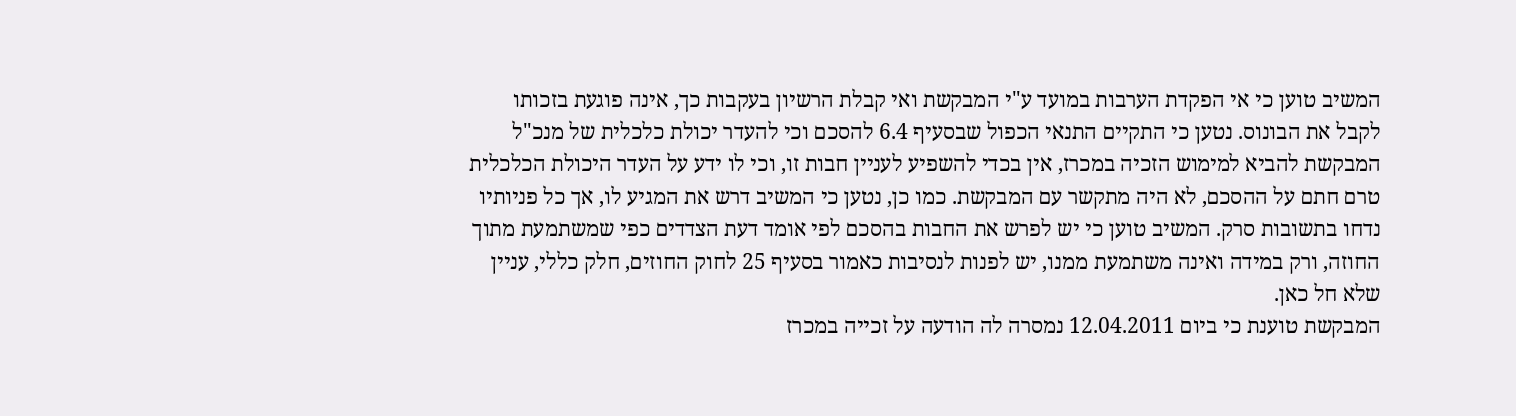המשיב טוען כי אי הפקדת הערבות במועד ע"י המבקשת ואי קבלת הרשיון בעקבות כך, אינה פוגעת בזכותו לקבל את הבונוס. נטען כי התקיים התנאי הכפול שבסעיף 6.4 להסכם וכי להעדר יכולת כלכלית של מנכ"ל המבקשת להביא למימוש הזכיה במכרז, אין בכדי להשפיע לעניין חבות זו, וכי לו ידע על העדר היכולת הכלכלית טרם חתם על ההסכם, לא היה מתקשר עם המבקשת. כמו כן, נטען כי המשיב דרש את המגיע לו, אך כל פניותיו נדחו בתשובות סרק. המשיב טוען כי יש לפרש את החבות בהסכם לפי אומד דעת הצדדים כפי שמשתמעת מתוך החוזה, ורק במידה ואינה משתמעת ממנו, יש לפנות לנסיבות כאמור בסעיף 25 לחוק החוזים, חלק כללי, עניין שלא חל כאן.
המבקשת טוענת כי ביום 12.04.2011 נמסרה לה הודעה על זכייה במכרז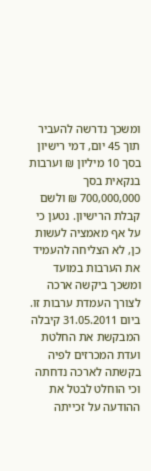ומשכך נדרשה להעביר תוך 45 יום, דמי רישיון בסך 10 מיליון ₪ וערבות בנקאית בסך 700,000,000 ₪ ולשם קבלת הרישיון. נטען כי על אף מאמציה לעשות כן, לא הצליחה להעמיד את הערבות במועד ומשכך ביקשה ארכה לצורך העמדת ערבות זו. ביום 31.05.2011 קיבלה המבקשת את החלטת ועדת המכרזים לפיה בקשתה לארכה נדחתה וכי הוחלט לבטל את ההודעה על זכייתה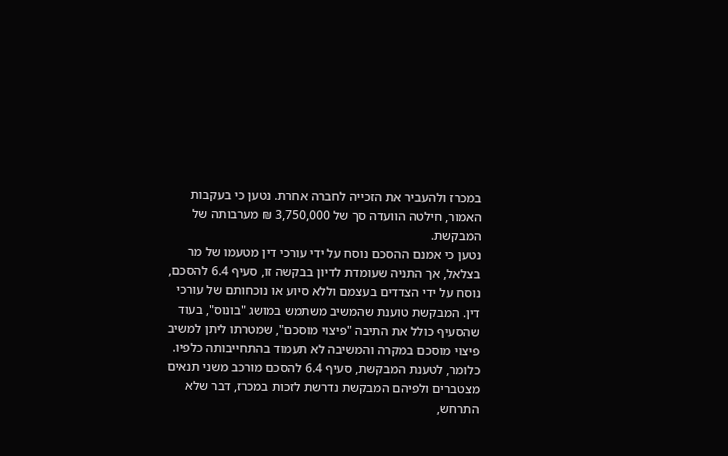במכרז ולהעביר את הזכייה לחברה אחרת. נטען כי בעקבות האמור, חילטה הוועדה סך של 3,750,000 ₪ מערבותה של המבקשת.
נטען כי אמנם ההסכם נוסח על ידי עורכי דין מטעמו של מר בצלאל, אך התניה שעומדת לדיון בבקשה זו, סעיף 6.4 להסכם, נוסח על ידי הצדדים בעצמם וללא סיוע או נוכחותם של עורכי דין. המבקשת טוענת שהמשיב משתמש במושג "בונוס", בעוד שהסעיף כולל את התיבה "פיצוי מוסכם", שמטרתו ליתן למשיב פיצוי מוסכם במקרה והמשיבה לא תעמוד בהתחייבותה כלפיו. כלומר, לטענת המבקשת, סעיף 6.4 להסכם מורכב משני תנאים מצטברים ולפיהם המבקשת נדרשת לזכות במכרז, דבר שלא התרחש,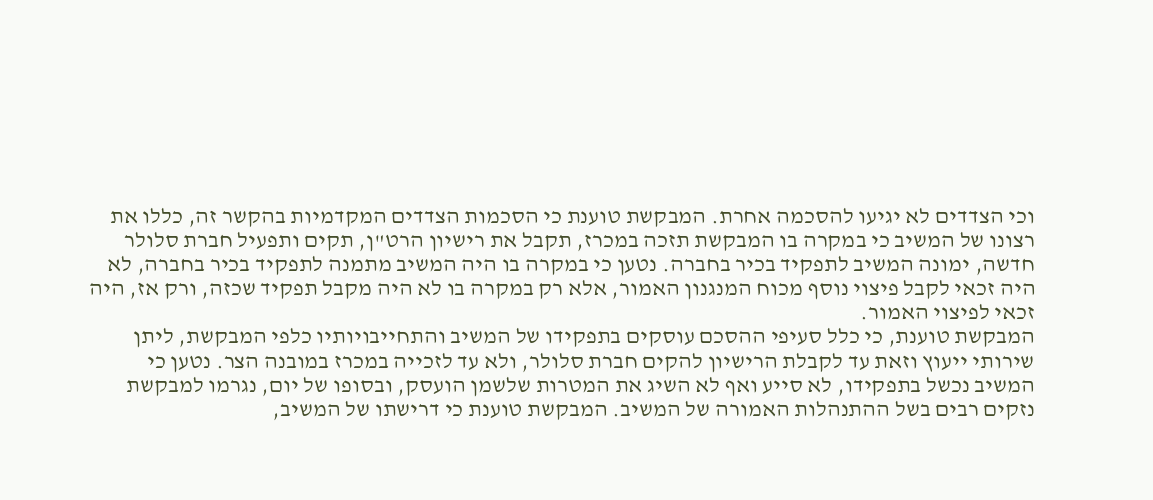וכי הצדדים לא יגיעו להסכמה אחרת. המבקשת טוענת כי הסכמות הצדדים המקדמיות בהקשר זה, כללו את רצונו של המשיב כי במקרה בו המבקשת תזכה במכרז, תקבל את רישיון הרט"ן, תקים ותפעיל חברת סלולר חדשה, ימונה המשיב לתפקיד בכיר בחברה. נטען כי במקרה בו היה המשיב מתמנה לתפקיד בכיר בחברה, לא היה זכאי לקבל פיצוי נוסף מכוח המנגנון האמור, אלא רק במקרה בו לא היה מקבל תפקיד שכזה, ורק אז, היה זכאי לפיצוי האמור.
המבקשת טוענת, כי כלל סעיפי ההסכם עוסקים בתפקידו של המשיב והתחייבויותיו כלפי המבקשת, ליתן שירותי ייעוץ וזאת עד לקבלת הרישיון להקים חברת סלולר, ולא עד לזכייה במכרז במובנה הצר. נטען כי המשיב נכשל בתפקידו, לא סייע ואף לא השיג את המטרות שלשמן הועסק, ובסופו של יום, נגרמו למבקשת נזקים רבים בשל ההתנהלות האמורה של המשיב. המבקשת טוענת כי דרישתו של המשיב,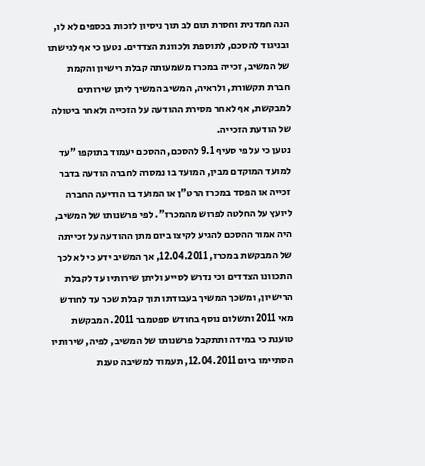הנה חמדנית וחסרת תום לב תוך ניסיון לזכות בכספים לא לו, ובניגוד להסכם, לתוספת ולכוונת הצדדים. נטען כי אף לגישתו של המשיב, זכייה במכרז משמעותה קבלת רישיון והקמת חברת תקשורת, ולראיה, המשיב המשיך ליתן שירותים למבקשת, אף לאחר מסירת ההודעה על הזכייה ולאחר ביטולה של הודעת הזכייה.
נטען כי על פי סעיף 9.1 להסכם, ההסכם יעמוד בתוקפו "עד למועד המוקדם מבין, המועד בו נמסרה לחברה הודעה בדבר זכייה או הפסד במכרז הרט"ן או המועד בו הודיעה החברה ליועץ על החלטה לפרוש מהמכרז". לפי פרשנותו של המשיב, היה אמור ההסכם להגיע לקיצו ביום מתן ההודעה על זכייתה של המבקשת במכרז, 12.04.2011, אך המשיב ידע כי לא לכך התכוונו הצדדים וכי נדרש לסייע וליתן שירותיו עד לקבלת הרישיון, ומשכך המשיך בעבודתו תוך קבלת שכר עד לחודש מאי 2011 ותשלום נוסף בחודש ספטמבר 2011. המבקשת טוענת כי במידה ותתקבל פרשנותו של המשיב, לפיה, שירותיו הסתיימו ביום 12.04.2011, תעמוד למשיבה טענת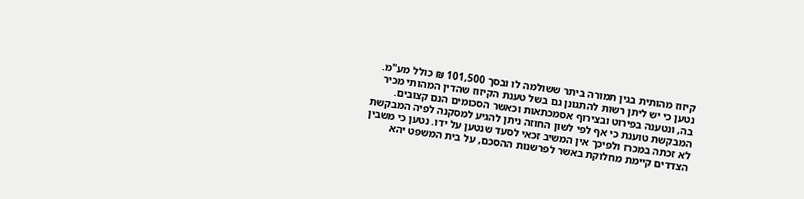קיזוז מהותית בגין תמורה ביתר ששולמה לו ובסך 101,500 ₪ כולל מע"מ. נטען כי יש ליתן רשות להתגונן גם בשל טענת הקיזוז שהדין המהותי מכיר בה, ונטענה בפירוט ובצירוף אסמכתאות וכאשר הסכומים הנם קצובים.
המבקשת טוענת כי אף לפי לשון החוזה ניתן להגיע למסקנה לפיה המבקשת לא זכתה במכרז ולפיכך אין המשיב זכאי לסעד שנטען על ידו. נטען כי משבין הצדדים קיימת מחלוקת באשר לפרשנות ההסכם, על בית המשפט יהא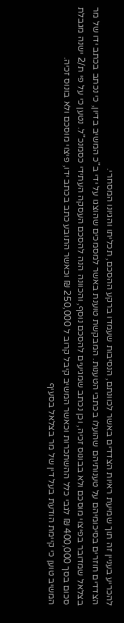להכריע בעניין זה תוך שמיעת ראיות הצדדים באשר לכוונתם, הנסיבות שעמדו ברקע ההסכם, תכליתו והגיונו המסחרי.
הצדדים חוזרים בסיכומיהם על טענותיהם שהועלו בכתבי הטענות. המבקשת טוענת באשר למסמכים שהוצגו על ידי ב"כ המשיב בדיון, כי נכתב בכתב ידו של מר בצלאל שמדובר בפיצוי מוסכם ולא בבונוס זכיה, וכן נכתב שמגיעים להסכם נוסף, והכוונה הנה להסכם העסקה העתידי כסמנכ"ל. נטען כי על פי ת/2 ישנה מגבלת סכום בסך 400,000 ₪ לגבי כלל ההשתכרות וכאשר המשיב קיבל קרוב ל 250,000 ₪ וכאשר התובע כתב בכתב ידו, פיצוי מוסכם ולא בונוס זכיה.
המשיב טוען כי קיימת הודעת בעל דין של מר בצלאל בסעיף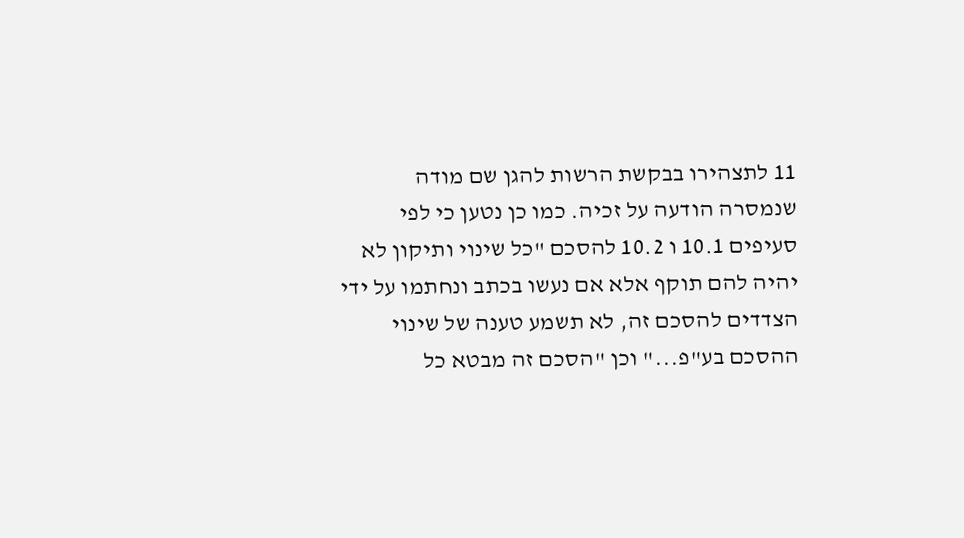11 לתצהירו בבקשת הרשות להגן שם מודה שנמסרה הודעה על זכיה. כמו כן נטען כי לפי סעיפים 10.1 ו 10.2 להסכם "כל שינוי ותיקון לא יהיה להם תוקף אלא אם נעשו בכתב ונחתמו על ידי הצדדים להסכם זה, לא תשמע טענה של שינוי ההסכם בע"פ..." וכן "הסכם זה מבטא כל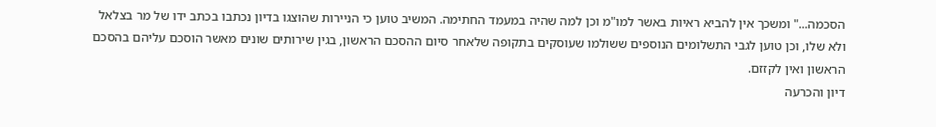הסכמה..." ומשכך אין להביא ראיות באשר למו"מ וכן למה שהיה במעמד החתימה. המשיב טוען כי הניירות שהוצגו בדיון נכתבו בכתב ידו של מר בצלאל ולא שלו, וכן טוען לגבי התשלומים הנוספים ששולמו שעוסקים בתקופה שלאחר סיום ההסכם הראשון, בגין שירותים שונים מאשר הוסכם עליהם בהסכם הראשון ואין לקזזם.
דיון והכרעה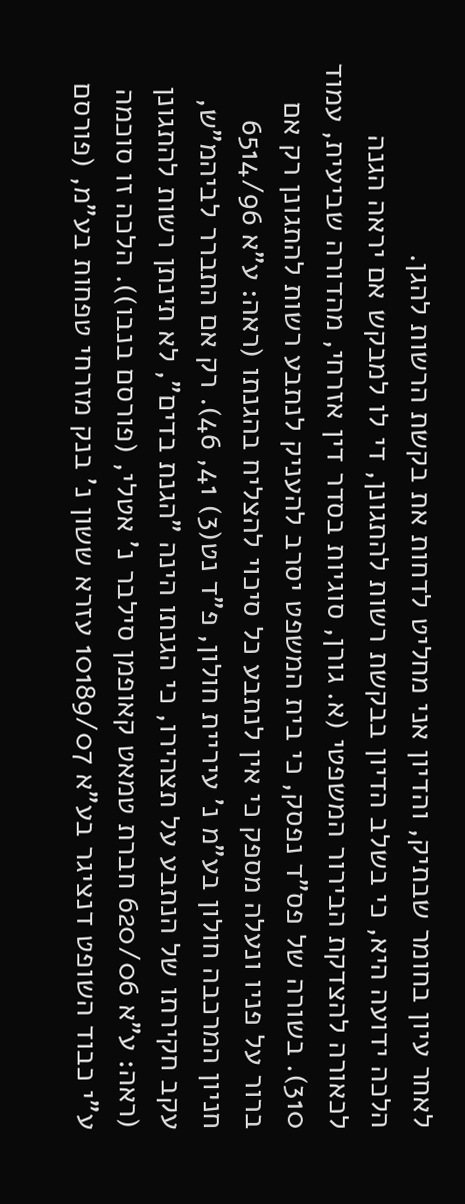לאחר עיון בחומר שבתיק, והדיון אני מחליט לדחות את בקשת הרשות להגן.
הלכה ידועה היא, כי בשלב הדיון בבקשת רשות להתגונן, די לו למבקש אם יראה הגנה לכאורה להצדקת הבירור המשפטי (א. גורן, סוגיות בסדר דין אזרחי, מהדורה שביעית, עמוד 310). בשורה של פס"ד נפסק, כי בית המשפט יסרב להעניק לנתבע רשות להתגונן רק אם ברור על פניו ונעלה מספק כי אין לנתבע כל סיכוי להצליח בהגנתו (ראה: ע"א 6514/96 חניון המרכבה חולון בע"מ נ' עיריית חולון, פ"ד נט(3) 41, 46). רק אם התברר לביהמ"ש, עקב חקירתו של הנתבע על תצהירו, כי הגנתו הינה "הגנת בדים", לא תינתן רשות להתגונן (ראה: ע"א 620/06 חברת טמאט קאופמן סילבר נ' אטלי, (פורסם בנבו)). הלכה זו סוכמה ע"י כבוד השופט דנציגר בע"א 10189/07 עזרא ששון נ' בנק מזרחי טפחות בע"מ, (פורסם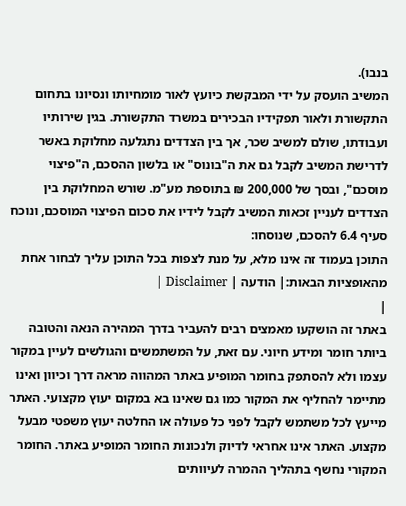בנבו).
המשיב הועסק על ידי המבקשת כיועץ לאור מומחיותו ונסיונו בתחום התקשורת ולאור תפקידיו הבכירים במשרד התקשורת. בגין שירותיו ועבודתו, שולם למשיב שכר, אך בין הצדדים נתגלעה מחלוקת באשר לדרישת המשיב לקבל גם את ה"בונוס" או בלשון ההסכם, ה"פיצוי מוסכם", ובסך של 200,000 ₪ בתוספת מע"מ. שורש המחלוקת בין הצדדים לעניין זכאות המשיב לקבל לידיו את סכום הפיצוי המוסכם, ונוכח סעיף 6.4 להסכם, שנוסחו:
התוכן בעמוד זה אינו מלא, על מנת לצפות בכל התוכן עליך לבחור אחת מהאופציות הבאות:| הודעה | Disclaimer |
|
באתר זה הושקעו מאמצים רבים להעביר בדרך המהירה הנאה והטובה ביותר חומר ומידע חיוני. עם זאת, על המשתמשים והגולשים לעיין במקור עצמו ולא להסתפק בחומר המופיע באתר המהווה מראה דרך וכיוון ואינו מתיימר להחליף את המקור כמו גם שאינו בא במקום יעוץ מקצועי. האתר מייעץ לכל משתמש לקבל לפני כל פעולה או החלטה יעוץ משפטי מבעל מקצוע. האתר אינו אחראי לדיוק ולנכונות החומר המופיע באתר. החומר המקורי נחשף בתהליך ההמרה לעיוותים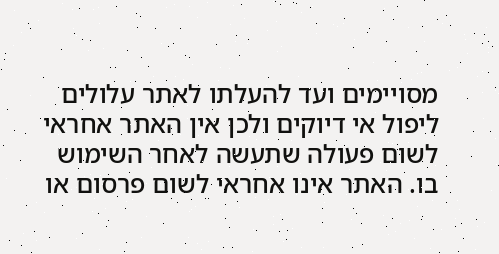מסויימים ועד להעלתו לאתר עלולים ליפול אי דיוקים ולכן אין האתר אחראי לשום פעולה שתעשה לאחר השימוש בו. האתר אינו אחראי לשום פרסום או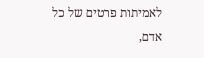לאמיתות פרטים של כל אדם,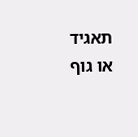תאגיד או גוף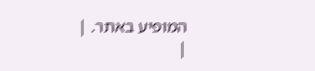המופיע באתר. |
|